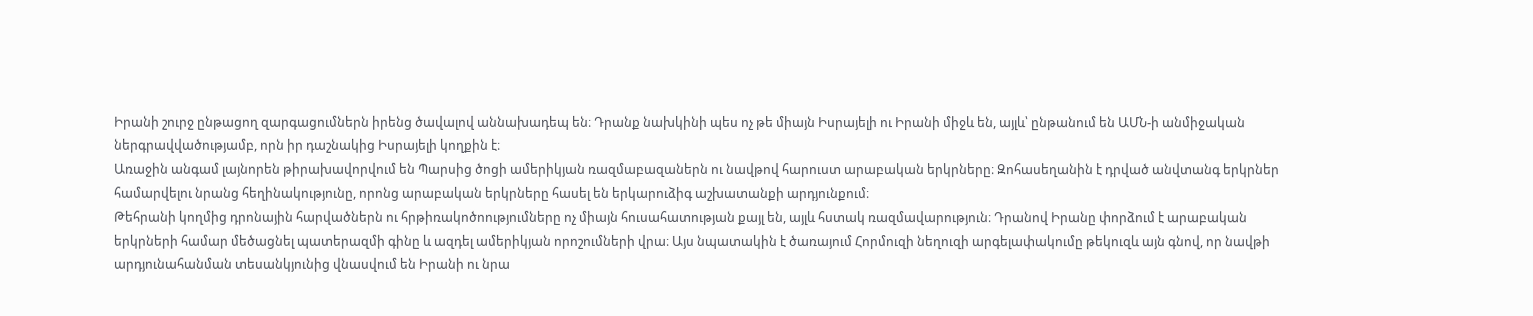Իրանի շուրջ ընթացող զարգացումներն իրենց ծավալով աննախադեպ են։ Դրանք նախկինի պես ոչ թե միայն Իսրայելի ու Իրանի միջև են, այլև՝ ընթանում են ԱՄՆ-ի անմիջական ներգրավվածությամբ, որն իր դաշնակից Իսրայելի կողքին է։
Առաջին անգամ լայնորեն թիրախավորվում են Պարսից ծոցի ամերիկյան ռազմաբազաներն ու նավթով հարուստ արաբական երկրները։ Զոհասեղանին է դրված անվտանգ երկրներ համարվելու նրանց հեղինակությունը, որոնց արաբական երկրները հասել են երկարուձիգ աշխատանքի արդյունքում։
Թեհրանի կողմից դրոնային հարվածներն ու հրթիռակոծոությումները ոչ միայն հուսահատության քայլ են, այլև հստակ ռազմավարություն։ Դրանով Իրանը փորձում է արաբական երկրների համար մեծացնել պատերազմի գինը և ազդել ամերիկյան որոշումների վրա։ Այս նպատակին է ծառայում Հորմուզի նեղուզի արգելափակումը թեկուզև այն գնով, որ նավթի արդյունահանման տեսանկյունից վնասվում են Իրանի ու նրա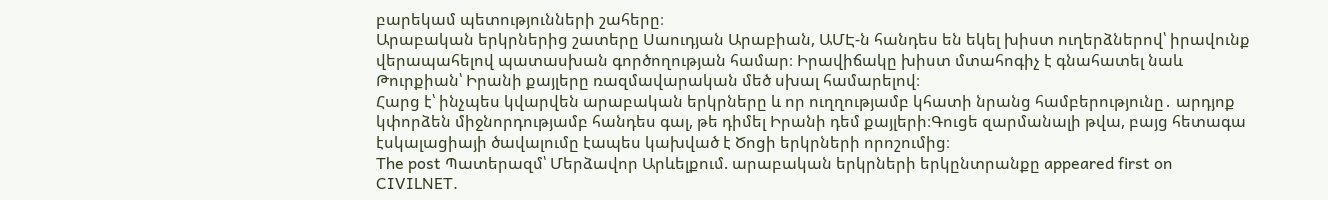բարեկամ պետությունների շահերը։
Արաբական երկրներից շատերը Սաուդյան Արաբիան, ԱՄԷ-ն հանդես են եկել խիստ ուղերձներով՝ իրավունք վերապահելով պատասխան գործողության համար։ Իրավիճակը խիստ մտահոգիչ է գնահատել նաև Թուրքիան՝ Իրանի քայլերը ռազմավարական մեծ սխալ համարելով։
Հարց է՝ ինչպես կվարվեն արաբական երկրները և որ ուղղությամբ կհատի նրանց համբերությունը․ արդյոք կփորձեն միջնորդությամբ հանդես գալ, թե դիմել Իրանի դեմ քայլերի։Գուցե զարմանալի թվա, բայց հետագա էսկալացիայի ծավալումը էապես կախված է Ծոցի երկրների որոշումից։
The post Պատերազմ՝ Մերձավոր Արևելքում. արաբական երկրների երկընտրանքը appeared first on CIVILNET.